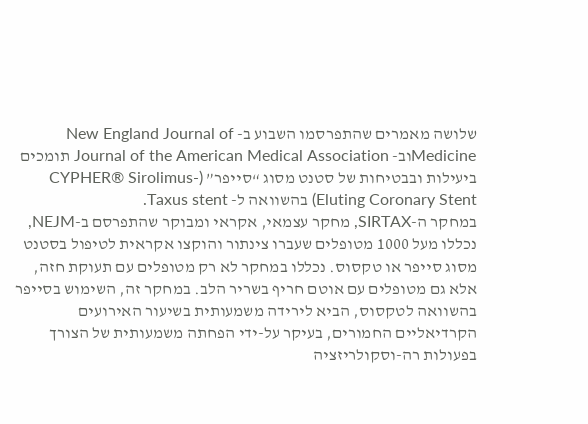שלושה מאמרים שהתפרסמו השבוע ב- New England Journal of Medicineוב- Journal of the American Medical Association תומכים ביעילות ובבטיחות של סטנט מסוג “סייפר” (CYPHER® Sirolimus-Eluting Coronary Stent) בהשוואה ל- Taxus stent.
במחקר ה-SIRTAX, מחקר עצמאי, אקראי ומבוקר שהתפרסם ב-NEJM, נכללו מעל 1000 מטופלים שעברו צינתור והוקצו אקראית לטיפול בסטנט מסוג סייפר או טקסוס. נכללו במחקר לא רק מטופלים עם תעוקת חזה, אלא גם מטופלים עם אוטם חריף בשריר הלב. במחקר זה, השימוש בסייפר בהשוואה לטקסוס, הביא לירידה משמעותית בשיעור האירועים הקרדיאליים החמורים, בעיקר על-ידי הפחתה משמעותית של הצורך בפעולות רה-וסקולריזציה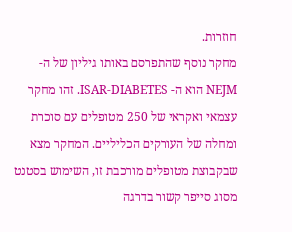חוזרות.
מחקר נוסף שהתפרסם באותו גיליון של ה-NEJM הוא ה- ISAR-DIABETES. זהו מחקר עצמאי ואקראי של 250 מטופלים עם סוכרת ומחלה של העורקים הכליליים. המחקר מצא שבקבוצת מטופלים מורכבת זו, השימוש בסטנט מסוג סייפר קשור בדרגה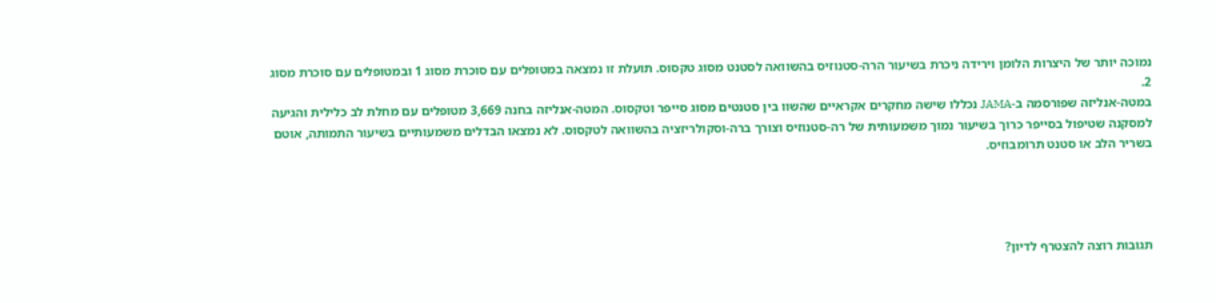נמוכה יותר של היצרות הלומן וירידה ניכרת בשיעור הרה-סטנוזיס בהשוואה לסטנט מסוג טקסוס. תועלת זו נמצאה במטופלים עם סוכרת מסוג 1 ובמטופלים עם סוכרת מסוג 2.
במטה-אנליזה שפורסמה ב-JAMA נכללו שישה מחקרים אקראיים שהשוו בין סטנטים מסוג סייפר וטקסוס. המטה-אנליזה בחנה 3,669 מטופלים עם מחלת לב כלילית והגיעה למסקנה שטיפול בסייפר כרוך בשיעור נמוך משמעותית של רה-סטנוזיס וצורך ברה-וסקולריזציה בהשוואה לטקסוס. לא נמצאו הבדלים משמעותיים בשיעור התמותה, אוטם בשריר הלב או סטנט תרומבוזיס.




תגובות רוצה להצטרף לדיון?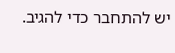יש להתחבר כדי להגיב.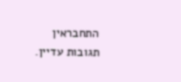התחבראין תגובות עדיין.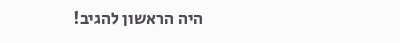היה הראשון להגיב!